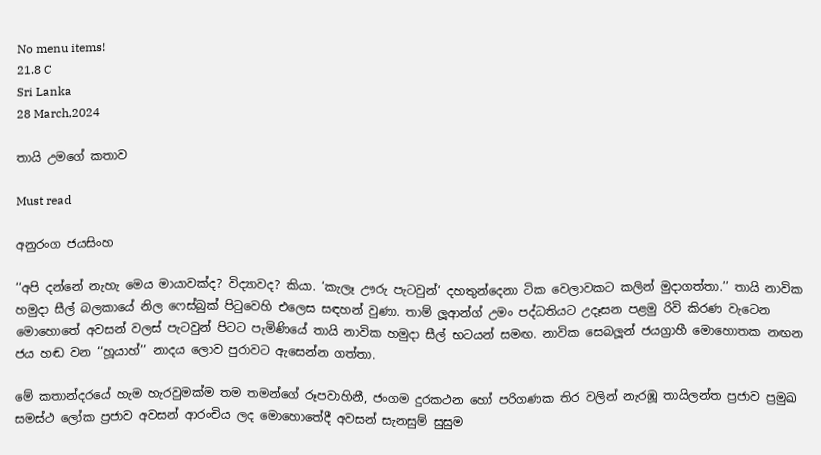No menu items!
21.8 C
Sri Lanka
28 March,2024

තායි උමගේ කතාව

Must read

අනුරංග ජයසිංහ

‘‘අපි දන්නේ නැහැ මෙය මායාවක්ද? විද්‍යාවද? කියා. ‘කැලෑ ඌරු පැටවුන්‘ දහතුන්දෙනා ටික වෙලාවකට කලින් මුදාගත්තා.’’ තායි නාවික හමුදා සීල් බලකායේ නිල ෆෙස්බුක් පිටුවෙහි එලෙස සඳහන් වුණා. තාම් ලූ‍ආන්ග් උමං පද්ධතියට උදෑසන පළමු රිවි කිරණ වැටෙන මොහොතේ අවසන් වලස් පැටවුන් පිටට පැමිණියේ තායි නාවික හමුදා සීල් භටයන් සමඟ. නාවික සෙබලූ‍න් ජයග්‍රාහී මොහොතක නඟන ජය හඬ වන ‘‘හූයාහ්’’ නාදය ලොව පුරාවට ඇසෙන්න ගත්තා.

මේ කතාන්දරයේ හැම හැරවුමක්ම තම තමන්ගේ රූපවාහිනී, ජංගම දුරකථන හෝ පරිගණක තිර වලින් නැරඹූ තායිලන්ත ප්‍රජාව ප්‍රමුඛ සමස්ථ ලෝක ප්‍රජාව අවසන් ආරංචිය ලද මොහොතේදී අවසන් සැනසුම් සුසුම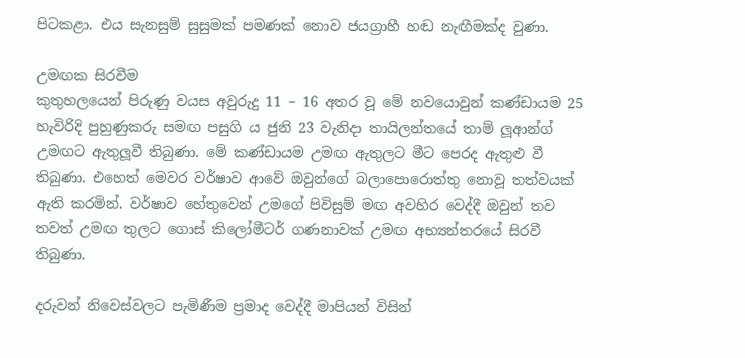පිටකළා. එය සැනසුම් සුසුමක් පමණක් නොව ජයග්‍රාහී හඬ නැඟීමක්ද වුණා.

උමඟක සිරවීම
කුතුහලයෙන් පිරුණු වයස අවුරුදු 11 – 16 අතර වූ මේ නවයොවුන් කණ්ඩායම 25 හැවිරිදි පුහුණුකරු සමඟ පසුගි ය ජුනි 23 වැනිදා තායිලන්තයේ තාම් ලූ‍ආන්ග් උමඟට ඇතුලූ‍වී තිබුණා. මේ කණ්ඩායම උමඟ ඇතුලට මීට පෙරද ඇතුළු වී තිබුණා. එහෙත් මෙවර වර්ෂාව ආවේ ඔවුන්ගේ බලාපොරොත්තු නොවූ තත්වයක් ඇති කරමින්. වර්ෂාව හේතුවෙන් උමගේ පිවිසුම් මඟ අවහිර වෙද්දී ඔවුන් තව තවත් උමඟ තුලට ගොස් කිලෝමීටර් ගණනාවක් උමඟ අභ්‍යන්තරයේ සිරවී තිබුණා.

දරුවන් නිවෙස්වලට පැමිණීම ප්‍රමාද වෙද්දී මාපියන් විසින්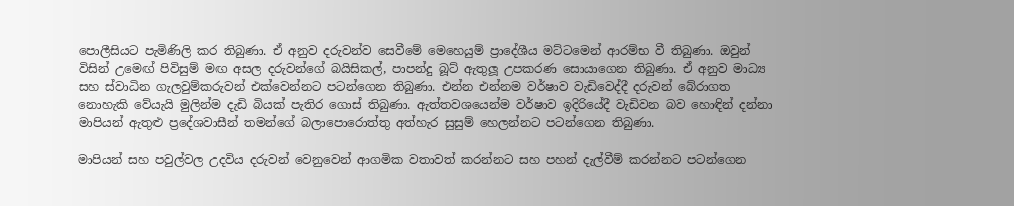පොලීසියට පැමිණිලි කර තිබුණා. ඒ අනුව දරුවන්ව සෙවීමේ මෙහෙයුම් ප්‍රාදේශීය මට්ටමෙන් ආරම්භ වී තිබුණා. ඔවුන් විසින් උමෙඟ් පිවිසුම් මඟ අසල දරුවන්ගේ බයිසිකල්, පාපන්දු බූට් ඇතුලූ‍ උපකරණ සොයාගෙන තිබුණා. ඒ අනුව මාධ්‍ය සහ ස්වාධින ගැලවුම්කරුවන් එක්වෙන්නට පටන්ගෙන තිබුණා. එන්න එන්නම වර්ෂාව වැඩිවෙද්දී දරුවන් බේරාගත නොහැකි වේයැයි මුලින්ම දැඩි බියක් පැතිර ගොස් තිබුණා. ඇත්තවශයෙන්ම වර්ෂාව ඉදිරියේදී වැඩිවන බව හොඳින් දන්නා මාපියන් ඇතුළු ප්‍රදේශවාසීන් තමන්ගේ බලාපොරොත්තු අත්හැර සුසුම් හෙලන්නට පටන්ගෙන තිබුණා.

මාපියන් සහ පවුල්වල උදවිය දරුවන් වෙනුවෙන් ආගමික වතාවත් කරන්නට සහ පහන් දැල්වීම් කරන්නට පටන්ගෙන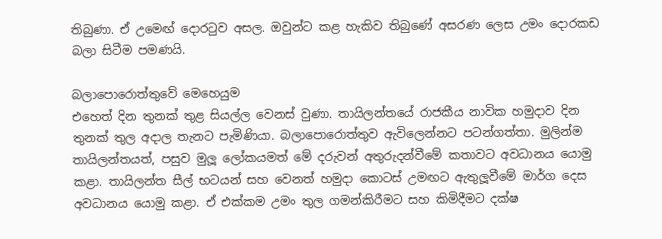තිබුණා. ඒ උමෙඟ් දොරටුව අසල. ඔවුන්ට කළ හැකිව තිබුණේ අසරණ ලෙස උමං දොරකඩ බලා සිටීම පමණයි.

බලාපොරොත්තුවේ මෙහෙයුම
එහෙත් දින තුනක් තුළ සියල්ල වෙනස් වුණා. තායිලන්තයේ රාජකීය නාවික හමුදාව දින තුනක් තුල අදාල තැනට පැමිණියා. බලාපොරොත්තුව ඇවිලෙන්නට පටන්ගත්තා. මුලින්ම තායිලන්තයත්, පසුව මුලූ‍ ලෝකයමත් මේ දරුවන් අතුරුදන්වීමේ කතාවට අවධානය යොමු කළා. තායිලන්ත සීල් භටයන් සහ වෙනත් හමුදා කොටස් උමඟට ඇතුලූ‍වීමේ මාර්ග දෙස අවධානය යොමු කළා. ඒ එක්කම උමං තුල ගමන්කිරීමට සහ කිමිදීමට දක්ෂ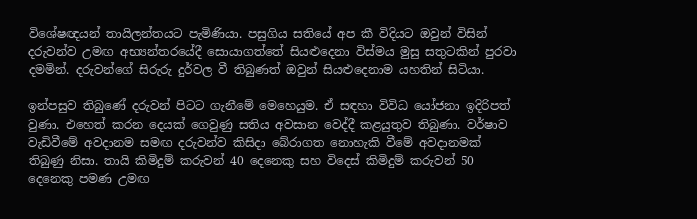විශේෂඥයන් තායිලන්තයට පැමිණියා. පසුගිය සතියේ අප කී විදියට ඔවුන් විසින් දරුවන්ව උමඟ අභ්‍යන්තරයේදී සොයාගත්තේ සියළුදෙනා විස්මය මුසු සතුටකින් පුරවා දමමින්. දරුවන්ගේ සිරුරු දුර්වල වී තිබුණත් ඔවුන් සියළුදෙනාම යහතින් සිටියා.

ඉන්පසුව තිබුණේ දරුවන් පිටට ගැනීමේ මෙහෙයුම. ඒ සඳහා විවිධ යෝජනා ඉදිරිපත් වුණා. එහෙත් කරන දෙයක් ගෙවුණු සතිය අවසාන වෙද්දී කළයුතුව තිබුණා. වර්ෂාව වැඩිවීමේ අවදානම සමඟ දරුවන්ව කිසිදා බේරාගත නොහැකි වීමේ අවදානමක් තිබුණු නිසා. තායි කිමිදුම් කරුවන් 40 දෙනෙකු සහ විදෙස් කිමිදුම් කරුවන් 50 දෙනෙකු පමණ උමඟ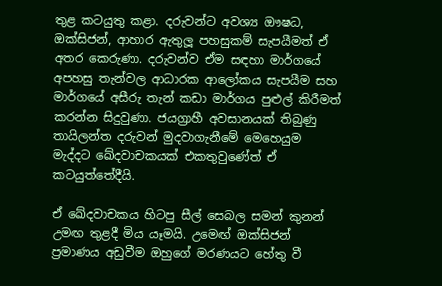තුළ කටයුතු කළා. දරුවන්ට අවශ්‍ය ඖෂධ, ඔක්සිජන්, ආහාර ඇතුලූ‍ පහසුකම් සැපයීමත් ඒ අතර කෙරුණා. දරුවන්ව ඒම සඳහා මාර්ගයේ අපහසු තැන්වල ආධාරක ආලෝකය සැපයීම සහ මාර්ගයේ අසීරු තැන් කඩා මාර්ගය පුළුල් කිරීමත් කරන්න සිදුවුණා. ජයග්‍රාහී අවසානයක් තිබුණු තායිලන්ත දරුවන් මුදවාගැනීමේ මෙහෙයුම මැද්දට ඛේදවාචකයක් එකතුවුණේත් ඒ කටයුත්තේදීයි.

ඒ ඛේදවාචකය හිටපු සීල් සෙබල සමන් කුනන් උමඟ තුළදී මිය යෑමයි. උමෙඟ් ඔක්සිජන් ප්‍රමාණය අඩුවීම ඔහුගේ මරණයට හේතු වී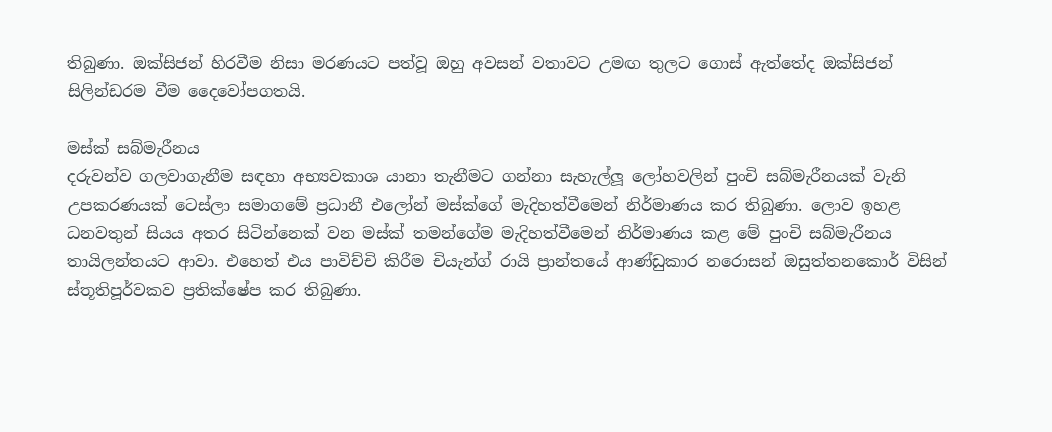තිබුණා. ඔක්සිජන් හිරවීම නිසා මරණයට පත්වූ ඔහු අවසන් වතාවට උමඟ තුලට ගොස් ඇත්තේද ඔක්සිජන් සිලින්ඩරම වීම දෛවෝපගතයි.

මස්ක් සබ්මැරීනය
දරුවන්ව ගලවාගැනීම සඳහා අභ්‍යවකාශ යානා තැනීමට ගන්නා සැහැල්ලූ‍ ලෝහවලින් පුංචි සබ්මැරීනයක් වැනි උපකරණයක් ටෙස්ලා සමාගමේ ප්‍රධානී එලෝන් මස්ක්ගේ මැදිහත්වීමෙන් නිර්මාණය කර තිබුණා. ලොව ඉහළ ධනවතුන් සියය අතර සිටින්නෙක් වන මස්ක් තමන්ගේම මැදිහත්වීමෙන් නිර්මාණය කළ මේ පුංචි සබ්මැරීනය තායිලන්තයට ආවා. එහෙත් එය පාවිච්චි කිරීම චියැන්ග් රායි ප්‍රාන්තයේ ආණ්ඩුකාර නරොසන් ඔසුත්තනකොර් විසින් ස්තූතිපූර්වකව ප්‍රතික්ෂේප කර තිබුණා.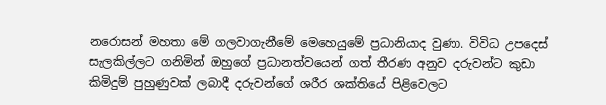නරොසන් මහතා මේ ගලවාගැනීමේ මෙහෙයුමේ ප්‍රධානියාද වුණා. විවිධ උපදෙස් සැලකිල්ලට ගනිමින් ඔහුගේ ප්‍රධානත්වයෙන් ගත් තීරණ අනුව දරුවන්ට කුඩා කිමිදුම් පුහුණුවක් ලබාදී දරුවන්ගේ ශරීර ශක්තියේ පිළිවෙලට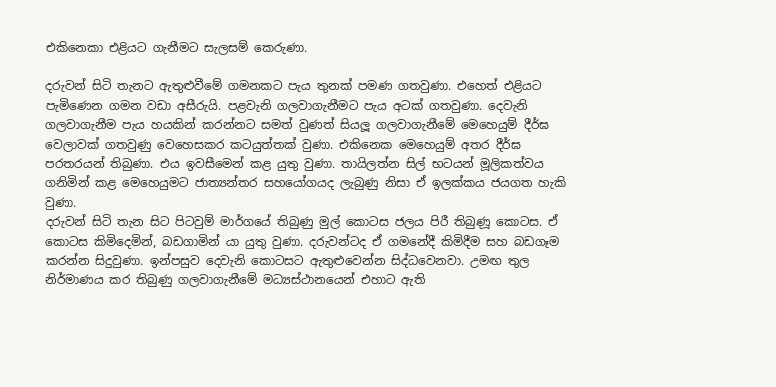එකිනෙකා එළියට ගැනීමට සැලසම් කෙරුණා.

දරුවන් සිටි තැනට ඇතුළුවීමේ ගමනකට පැය තුනක් පමණ ගතවුණා. එහෙත් එළියට පැමිණෙන ගමන වඩා අසීරුයි. පළවැනි ගලවාගැනීමට පැය අටක් ගතවුණා. දෙවැනි ගලවාගැනීම පැය හයකින් කරන්නට සමත් වුණත් සියලූ‍ ගලවාගැනීමේ මෙහෙයුම් දීර්ඝ වෙලාවක් ගතවුණු වෙහෙසකර කටයුත්තක් වුණා. එකිනෙක මෙහෙයුම් අතර දීර්ඝ පරතරයන් තිබුණා. එය ඉවසීමෙන් කළ යුතු වුණා. තායිලත්න සිල් භටයන් මූලිකත්වය ගනිමින් කළ මෙහෙයුමට ජාත්‍යන්තර සහයෝගයද ලැබුණු නිසා ඒ ඉලක්කය ජයගත හැකි වුණා.
දරුවන් සිටි තැන සිට පිටවුම් මාර්ගයේ තිබුණු මුල් කොටස ජලය පිරී තිබුණූ කොටස. ඒ කොටස කිමිදෙමින්, බඩගාමින් යා යුතු වුණා. දරුවන්ටද ඒ ගමනේදී කිමිදීම සහ බඩගෑම කරන්න සිදුවුණා. ඉන්පසුව දෙවැනි කොටසට ඇතුළුවෙන්න සිද්ධවෙනවා. උමඟ තුල නිර්මාණය කර තිබුණු ගලවාගැනීමේ මධ්‍යස්ථානයෙන් එහාට ඇති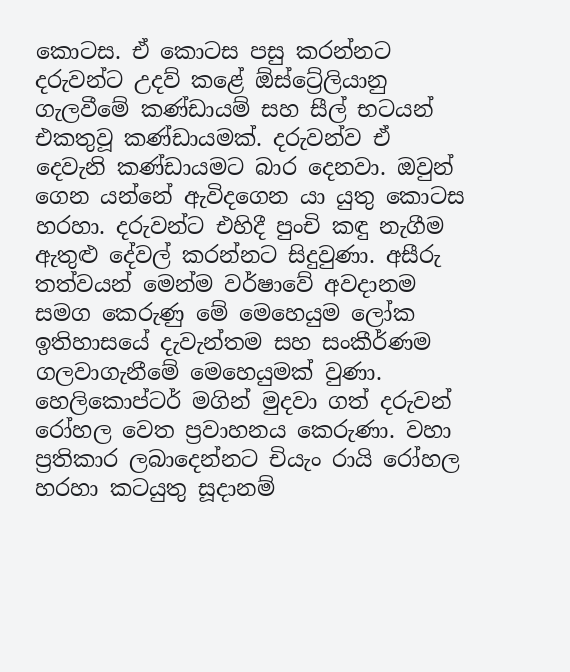කොටස. ඒ කොටස පසු කරන්නට දරුවන්ට උදව් කළේ ඕස්ට්‍රේලියානු ගැලවීමේ කණ්ඩායම් සහ සීල් භටයන් එකතුවූ කණ්ඩායමක්. දරුවන්ව ඒ දෙවැනි කණ්ඩායමට බාර දෙනවා. ඔවුන් ගෙන යන්නේ ඇවිදගෙන යා යුතු කොටස හරහා. දරුවන්ට එහිදී පුංචි කඳු නැගීම ඇතුළු දේවල් කරන්නට සිදුවුණා. අසීරු තත්වයන් මෙන්ම වර්ෂාවේ අවදානම සමග කෙරුණු මේ මෙහෙයුම ලෝක ඉතිහාසයේ දැවැන්තම සහ සංකීර්ණම ගලවාගැනීමේ මෙහෙයුමක් වුණා.
හෙලිකොප්ටර් මගින් මුදවා ගත් දරුවන් රෝහල වෙත ප්‍රවාහනය කෙරුණා. වහා ප්‍රතිකාර ලබාදෙන්නට චියැං රායි රෝහල හරහා කටයුතු සූදානම්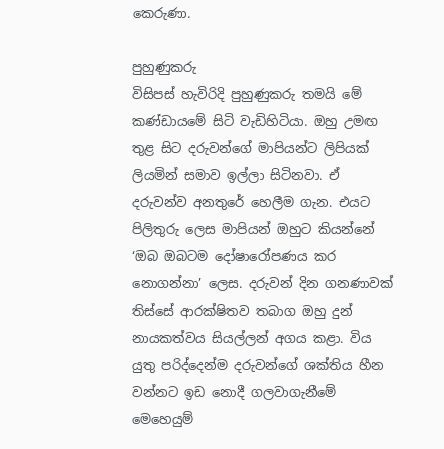කෙරුණා.

පුහුණුකරු
විසිපස් හැවිරිදි පුහුණුකරු තමයි මේ කණ්ඩායමේ සිටි වැඩිහිටියා. ඔහු උමඟ තුළ සිට දරුවන්ගේ මාපියන්ට ලිපියක් ලියමින් සමාව ඉල්ලා සිටිනවා. ඒ දරුවන්ව අනතුරේ හෙලීම ගැන. එයට පිලිතුරු ලෙස මාපියන් ඔහුට කියන්නේ ‘ඔබ ඔබටම දෝෂාරෝපණය කර නොගන්නා’ ලෙස. දරුවන් දින ගනණාවක් තිස්සේ ආරක්ෂිතව තබාග ඔහු දුන් නායකත්වය සියල්ලන් අගය කළා. විය යුතු පරිද්දෙන්ම දරුවන්ගේ ශක්තිය හීන වන්නට ඉඩ නොදී ගලවාගැනීමේ මෙහෙයුම්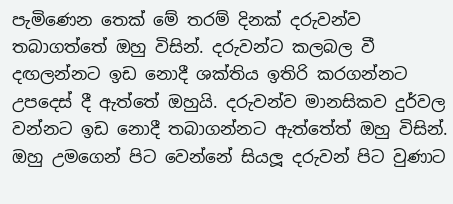පැමිණෙන තෙක් මේ තරම් දිනක් දරුවන්ව තබාගත්තේ ඔහු විසින්. දරුවන්ට කලබල වී දඟලන්නට ඉඩ නොදී ශක්තිය ඉතිරි කරගන්නට උපදෙස් දී ඇත්තේ ඔහුයි. දරුවන්ව මානසිකව දුර්වල වන්නට ඉඩ නොදී තබාගන්නට ඇත්තේත් ඔහු විසින්. ඔහු උමගෙන් පිට වෙන්නේ සියලූ‍ දරුවන් පිට වුණාට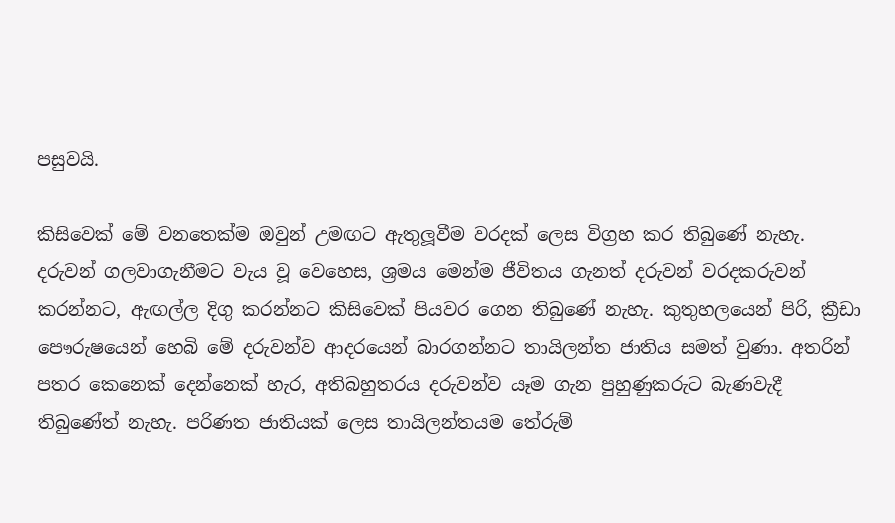පසුවයි.

කිසිවෙක් මේ වනතෙක්ම ඔවුන් උමඟට ඇතුලූ‍වීම වරදක් ලෙස විග්‍රහ කර තිබුණේ නැහැ. දරුවන් ගලවාගැනීමට වැය වූ වෙහෙස, ශ්‍රමය මෙන්ම ජීවිතය ගැනත් දරුවන් වරදකරුවන් කරන්නට, ඇඟල්ල දිගු කරන්නට කිසිවෙක් පියවර ගෙන තිබුණේ නැහැ. කුතුහලයෙන් පිරි, ක්‍රීඩා පෞරුෂයෙන් හෙබි මේ දරුවන්ව ආදරයෙන් බාරගන්නට තායිලන්ත ජාතිය සමත් වුණා. අතරින් පතර කෙනෙක් දෙන්නෙක් හැර, අතිබහුතරය දරුවන්ව යෑම ගැන පුහුණුකරුට බැණවැදී තිබුණේත් නැහැ. පරිණත ජාතියක් ලෙස තායිලන්තයම තේරුම්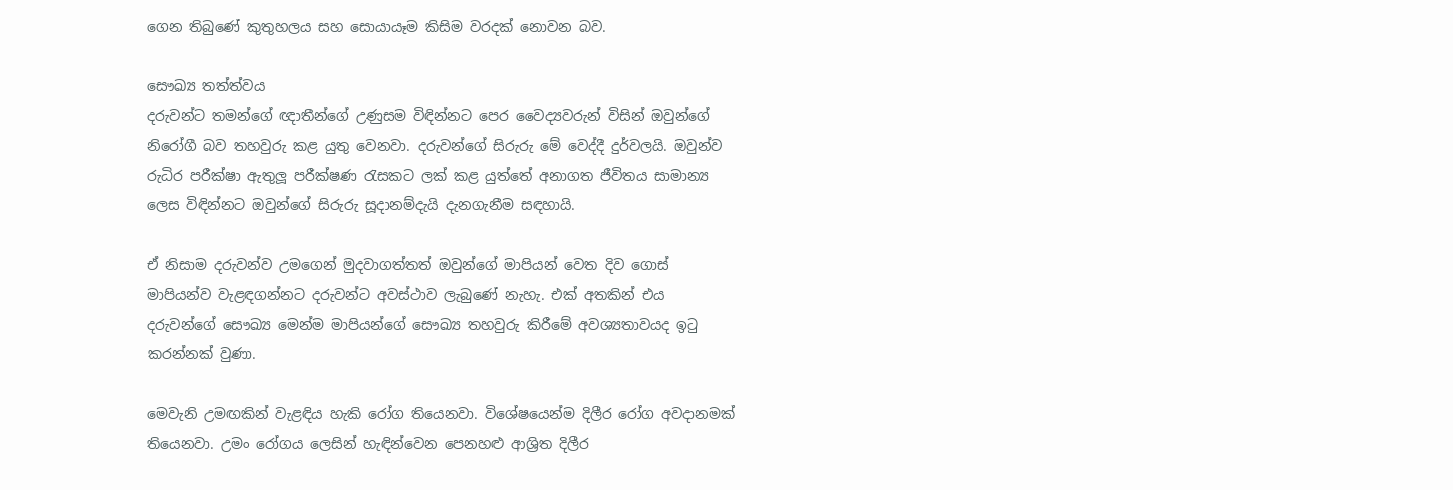ගෙන තිබුණේ කුතුහලය සහ සොයායෑම කිසිම වරදක් නොවන බව.

සෞඛ්‍ය තත්ත්වය
දරුවන්ට තමන්ගේ ඥාතීන්ගේ උණුසම විඳින්නට පෙර වෛද්‍යවරුන් විසින් ඔවුන්ගේ නිරෝගී බව තහවුරු කළ යුතු වෙනවා. දරුවන්ගේ සිරුරු මේ වෙද්දී දුර්වලයි. ඔවුන්ව රුධිර පරීක්ෂා ඇතුලූ‍ පරීක්ෂණ රැසකට ලක් කළ යුත්තේ අනාගත ජීවිතය සාමාන්‍ය ලෙස විඳින්නට ඔවුන්ගේ සිරුරු සූදානම්දැයි දැනගැනීම සඳහායි.

ඒ නිසාම දරුවන්ව උමගෙන් මුදවාගත්තත් ඔවුන්ගේ මාපියන් වෙත දිව ගොස් මාපියන්ව වැළඳගන්නට දරුවන්ට අවස්ථාව ලැබුණේ නැහැ. එක් අතකින් එය දරුවන්ගේ සෞඛ්‍ය මෙන්ම මාපියන්ගේ සෞඛ්‍ය තහවුරු කිරීමේ අවශ්‍යතාවයද ඉටු කරන්නක් වුණා.

මෙවැනි උමඟකින් වැළඳිය හැකි රෝග තියෙනවා. විශේෂයෙන්ම දිලීර රෝග අවදානමක් තියෙනවා. උමං රෝගය ලෙසින් හැඳින්වෙන ‍පෙනහළු ආශ්‍රිත දිලීර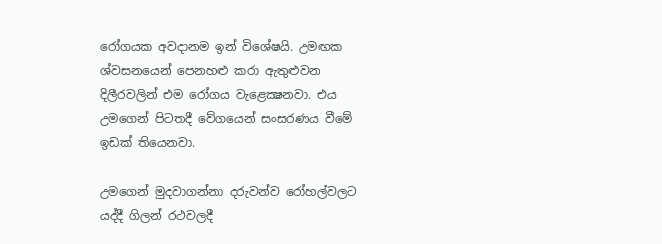රෝගයක අවදානම ඉන් විශේෂයි. උමඟක ශ්වසනයෙන් පෙනහළු කරා ඇතුළුවන දිලීරවලින් එම රෝගය වැළෙක්‍ෂනවා. එය උමගෙන් පිටතදී වේගයෙන් සංසරණය වීමේ ඉඩක් තියෙනවා.

උමගෙන් මුදවාගන්නා දරුවන්ව රෝහල්වලට යද්දී ගිලන් රථවලදී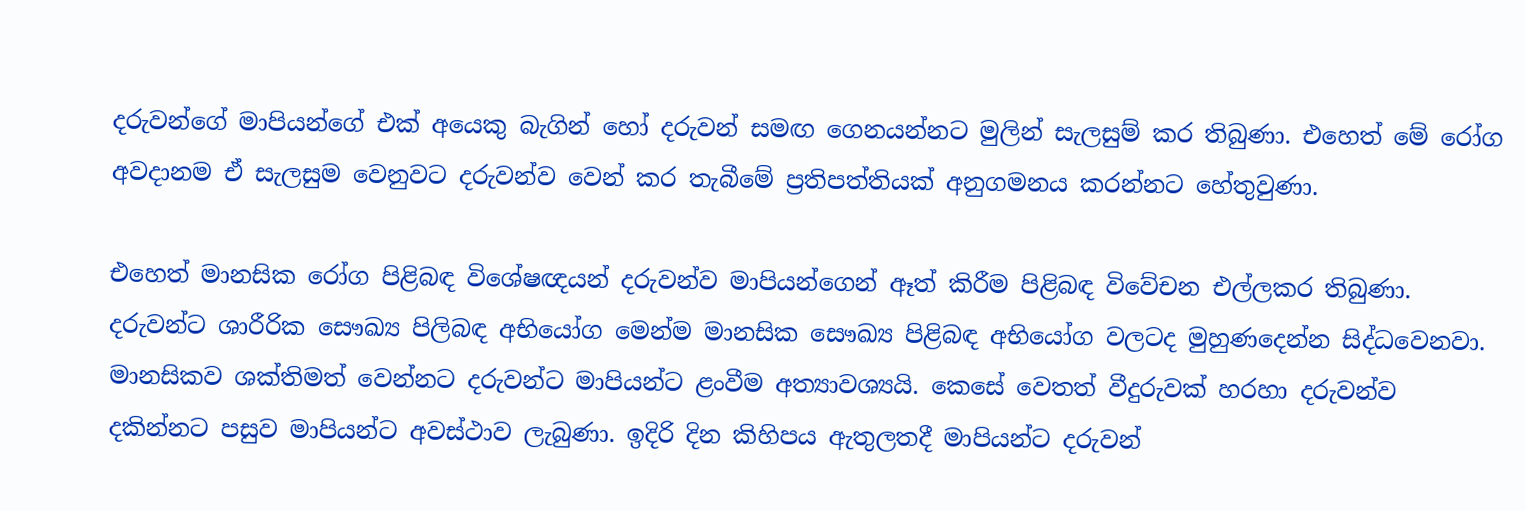දරුවන්ගේ මාපියන්ගේ එක් අයෙකු බැගින් හෝ දරුවන් සමඟ ගෙනයන්නට මුලින් සැලසුම් කර තිබුණා. එහෙත් මේ රෝග අවදානම ඒ සැලසුම වෙනුවට දරුවන්ව වෙන් කර තැබීමේ ප්‍රතිපත්තියක් අනුගමනය කරන්නට හේතුවුණා.

එහෙත් මානසික රෝග පිළිබඳ විශේෂඥයන් දරුවන්ව මාපියන්ගෙන් ඈත් කිරීම පිළිබඳ විවේචන එල්ලකර තිබුණා. දරුවන්ට ශාරීරික සෞඛ්‍ය පිලිබඳ අභියෝග මෙන්ම මානසික සෞඛ්‍ය පිළිබඳ අභියෝග වලටද මුහුණදෙන්න සිද්ධවෙනවා. මානසිකව ශක්තිමත් වෙන්නට දරුවන්ට මාපියන්ට ළංවීම අත්‍යාවශ්‍යයි. කෙසේ වෙතත් වීදුරුවක් හරහා දරුවන්ව දකින්නට පසුව මාපියන්ට අවස්ථාව ලැබුණා. ඉදිරි දින කිහිපය ඇතුලතදී මාපියන්ට දරුවන්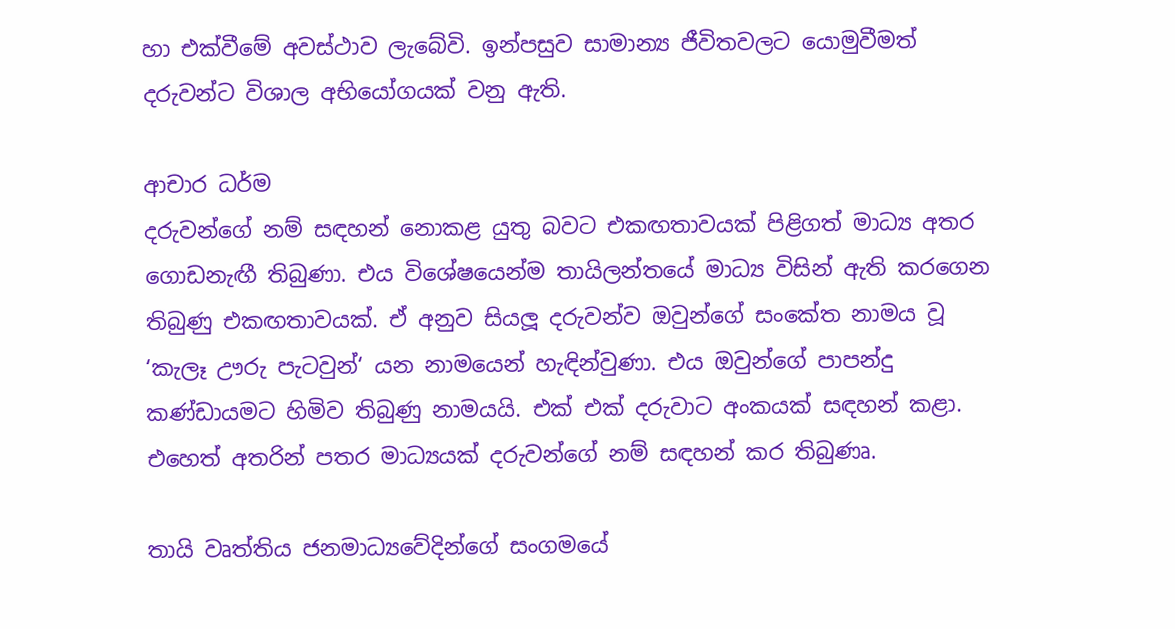හා එක්වීමේ අවස්ථාව ලැබේවි. ඉන්පසුව සාමාන්‍ය ජීවිතවලට යොමුවීමත් දරුවන්ට විශාල අභියෝගයක් වනු ඇති.

ආචාර ධර්ම
දරුවන්ගේ නම් සඳහන් නොකළ යුතු බවට එකඟතාවයක් පිළිගත් මාධ්‍ය අතර ගොඩනැඟී තිබුණා. එය විශේෂයෙන්ම තායිලන්තයේ මාධ්‍ය විසින් ඇති කරගෙන තිබුණු එකඟතාවයක්. ඒ අනුව සියලූ‍ දරුවන්ව ඔවුන්ගේ සංකේත නාමය වූ ‘කැලෑ ඌරු පැටවුන්‘ යන නාමයෙන් හැඳින්වුණා. එය ඔවුන්ගේ පාපන්දු කණ්ඩායමට හිමිව තිබුණු නාමයයි. එක් එක් දරුවාට අංකයක් සඳහන් කළා. එහෙත් අතරින් පතර මාධ්‍යයක් දරුවන්ගේ නම් සඳහන් කර තිබුණෘ.

තායි වෘත්තිය ජනමාධ්‍යවේදින්ගේ සංගමයේ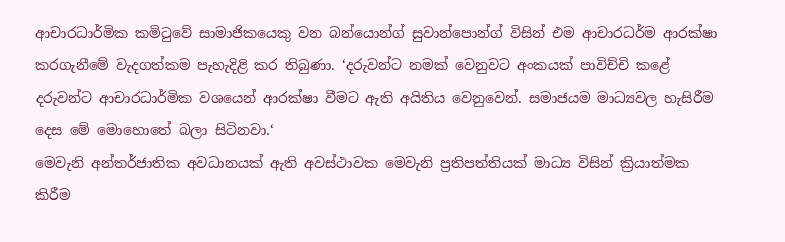ආචාරධාර්මික කමිටුවේ සාමාජිකයෙකු වන බන්යොන්ග් සුවාන්පොන්ග් විසින් එම ආචාරධර්ම ආරක්ෂා කරගැනීමේ වැදගත්කම පැහැදිළි කර තිබුණා. ‘දරුවන්ට නමක් වෙනුවට අංකයක් පාවිච්චි කළේ දරුවන්ට ආචාරධාර්මික වශයෙන් ආරක්ෂා වීමට ඇති අයිතිය වෙනුවෙන්. සමාජයම මාධ්‍යවල හැසිරීම දෙස මේ මොහොතේ බලා සිටිනවා.‘
මෙවැනි අන්තර්ජාතික අවධානයක් ඇති අවස්ථාවක මෙවැනි ප්‍රතිපත්තියක් මාධ්‍ය විසින් ක්‍රියාත්මක කිරීම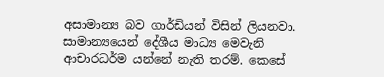අසාමාන්‍ය බව ගාර්ඩියන් විසින් ලියනවා. සාමාන්‍යයෙන් දේශීය මාධ්‍ය මෙවැනි ආචාරධර්ම යන්නේ නැති තරම්. කෙසේ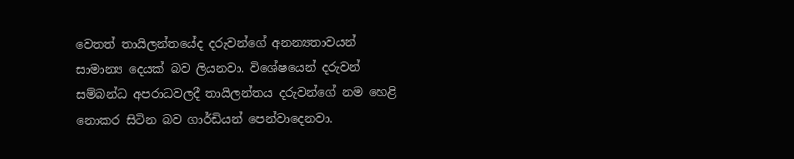වෙතත් තායිලන්තයේද දරුවන්ගේ අනන්‍යතාවයන් සාමාන්‍ය දෙයක් බව ලියනවා. විශේෂයෙන් දරුවන් සම්බන්ධ අපරාධවලදී තායිලන්තය දරුවන්ගේ නම හෙළි නොකර සිටින බව ගාර්ඩියන් පෙන්වාදෙනවා.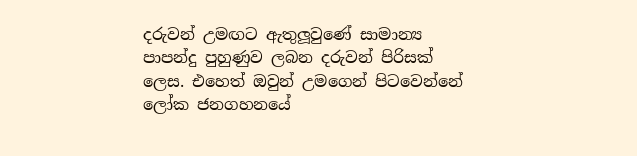දරුවන් උමඟට ඇතුලූ‍වුණේ සාමාන්‍ය පාපන්දු පුහුණුව ලබන දරුවන් පිරිසක් ලෙස. එහෙත් ඔවුන් උමගෙන් පිටවෙන්නේ ලෝක ජනගහනයේ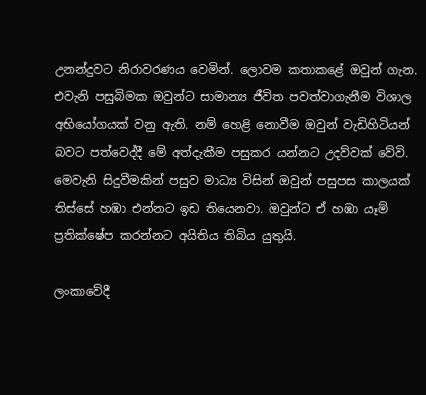උනන්දුවට නිරාවරණය වෙමින්. ලොවම කතාකළේ ඔවුන් ගැන. එවැනි පසුබිමක ඔවුන්ට සාමාන්‍ය ජීවිත පවත්වාගැනීම විශාල අභියෝගයක් වනු ඇති. නම් හෙළි නොවීම ඔවුන් වැඩිහිටියන් බවට පත්වෙද්දී මේ අත්දැකීම පසුකර යන්නට උදව්වක් වේවි.
මෙවැනි සිදුවීමකින් පසුව මාධ්‍ය විසින් ඔවුන් පසුපස කාලයක් තිස්සේ හඹා එන්නට ඉඩ තියෙනවා. ඔවුන්ට ඒ හඹා යෑම් ප්‍රතික්ෂේප කරන්නට අයිතිය තිබිය යුතුයි.

ලංකාවේදී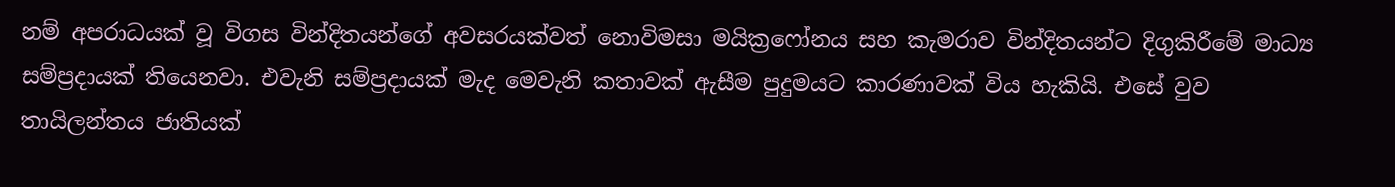නම් අපරාධයක් වූ විගස වින්දිතයන්ගේ අවසරයක්වත් නොවිමසා මයික්‍රෆෝනය සහ කැමරාව වින්දිතයන්ට දිගුකිරීමේ මාධ්‍ය සම්ප්‍රදායක් තියෙනවා. එවැනි සම්ප්‍රදායක් මැද මෙවැනි කතාවක් ඇසීම පුදුමයට කාරණාවක් විය හැකියි. එසේ වුව තායිලන්තය ජාතියක්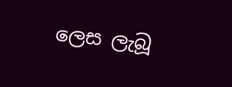ලෙස ලැබූ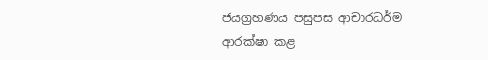ජයග්‍රහණය පසුපස ආචාරධර්ම ආරක්ෂා කළ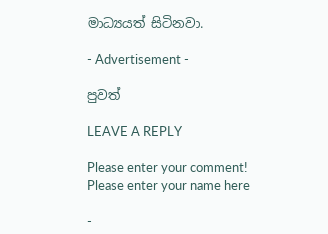මාධ්‍යයත් සිටිනවා.

- Advertisement -

පුවත්

LEAVE A REPLY

Please enter your comment!
Please enter your name here

-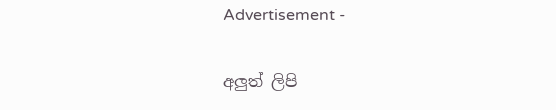Advertisement -

අලුත් ලිපි